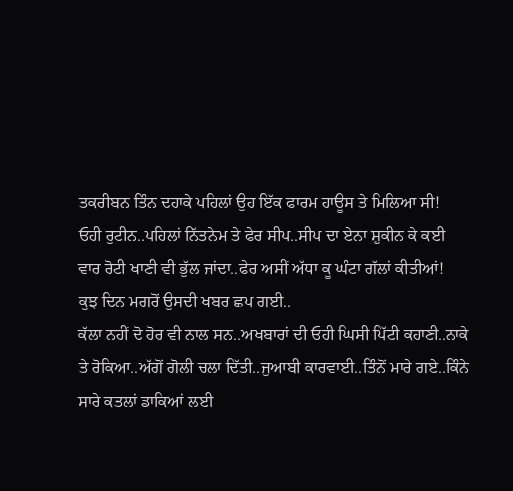ਤਕਰੀਬਨ ਤਿੰਨ ਦਹਾਕੇ ਪਹਿਲਾਂ ਉਹ ਇੱਕ ਫਾਰਮ ਹਾਊਸ ਤੇ ਮਿਲਿਆ ਸੀ!
ਓਹੀ ਰੁਟੀਨ..ਪਹਿਲਾਂ ਨਿੱਤਨੇਮ ਤੇ ਫੇਰ ਸੀਪ..ਸੀਪ ਦਾ ਏਨਾ ਸ਼ੁਕੀਨ ਕੇ ਕਈ ਵਾਰ ਰੋਟੀ ਖਾਣੀ ਵੀ ਭੁੱਲ ਜਾਂਦਾ..ਫੇਰ ਅਸੀਂ ਅੱਧਾ ਕੂ ਘੰਟਾ ਗੱਲਾਂ ਕੀਤੀਆਂ!
ਕੁਝ ਦਿਨ ਮਗਰੋਂ ਉਸਦੀ ਖਬਰ ਛਪ ਗਈ..
ਕੱਲਾ ਨਹੀਂ ਦੋ ਹੋਰ ਵੀ ਨਾਲ ਸਨ..ਅਖਬਾਰਾਂ ਦੀ ਓਹੀ ਘਿਸੀ ਪਿੱਟੀ ਕਹਾਣੀ..ਨਾਕੇ ਤੇ ਰੋਕਿਆ..ਅੱਗੋਂ ਗੋਲੀ ਚਲਾ ਦਿੱਤੀ..ਜੁਆਬੀ ਕਾਰਵਾਈ..ਤਿੰਨੋਂ ਮਾਰੇ ਗਏ..ਕਿੰਨੇ ਸਾਰੇ ਕਤਲਾਂ ਡਾਕਿਆਂ ਲਈ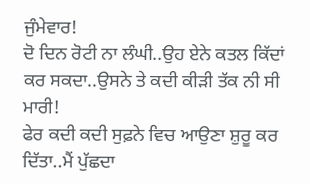ਜੁੰਮੇਵਾਰ!
ਦੋ ਦਿਨ ਰੋਟੀ ਨਾ ਲੰਘੀ..ਉਹ ਏਨੇ ਕਤਲ ਕਿੱਦਾਂ ਕਰ ਸਕਦਾ..ਉਸਨੇ ਤੇ ਕਦੀ ਕੀੜੀ ਤੱਕ ਨੀ ਸੀ ਮਾਰੀ!
ਫੇਰ ਕਦੀ ਕਦੀ ਸੁਫ਼ਨੇ ਵਿਚ ਆਉਣਾ ਸ਼ੁਰੂ ਕਰ ਦਿੱਤਾ..ਮੈਂ ਪੁੱਛਦਾ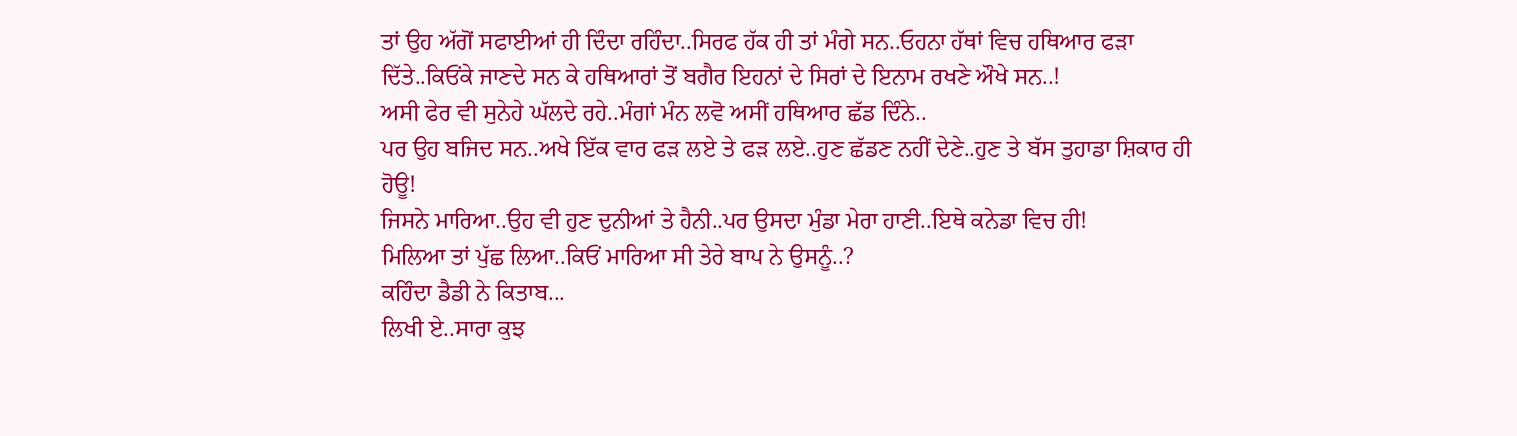ਤਾਂ ਉਹ ਅੱਗੋਂ ਸਫਾਈਆਂ ਹੀ ਦਿੰਦਾ ਰਹਿੰਦਾ..ਸਿਰਫ ਹੱਕ ਹੀ ਤਾਂ ਮੰਗੇ ਸਨ..ਓਹਨਾ ਹੱਥਾਂ ਵਿਚ ਹਥਿਆਰ ਫੜਾ ਦਿੱਤੇ..ਕਿਓਂਕੇ ਜਾਣਦੇ ਸਨ ਕੇ ਹਥਿਆਰਾਂ ਤੋਂ ਬਗੈਰ ਇਹਨਾਂ ਦੇ ਸਿਰਾਂ ਦੇ ਇਨਾਮ ਰਖਣੇ ਔਖੇ ਸਨ..!
ਅਸੀ ਫੇਰ ਵੀ ਸੁਨੇਹੇ ਘੱਲਦੇ ਰਹੇ..ਮੰਗਾਂ ਮੰਨ ਲਵੋ ਅਸੀਂ ਹਥਿਆਰ ਛੱਡ ਦਿੰਨੇ..
ਪਰ ਉਹ ਬਜਿਦ ਸਨ..ਅਖੇ ਇੱਕ ਵਾਰ ਫੜ ਲਏ ਤੇ ਫੜ ਲਏ..ਹੁਣ ਛੱਡਣ ਨਹੀਂ ਦੇਣੇ..ਹੁਣ ਤੇ ਬੱਸ ਤੁਹਾਡਾ ਸ਼ਿਕਾਰ ਹੀ ਹੋਊ!
ਜਿਸਨੇ ਮਾਰਿਆ..ਉਹ ਵੀ ਹੁਣ ਦੁਨੀਆਂ ਤੇ ਹੈਨੀ..ਪਰ ਉਸਦਾ ਮੁੰਡਾ ਮੇਰਾ ਹਾਣੀ..ਇਥੇ ਕਨੇਡਾ ਵਿਚ ਹੀ!
ਮਿਲਿਆ ਤਾਂ ਪੁੱਛ ਲਿਆ..ਕਿਓਂ ਮਾਰਿਆ ਸੀ ਤੇਰੇ ਬਾਪ ਨੇ ਉਸਨੂੰ..?
ਕਹਿੰਦਾ ਡੈਡੀ ਨੇ ਕਿਤਾਬ...
ਲਿਖੀ ਏ..ਸਾਰਾ ਕੁਝ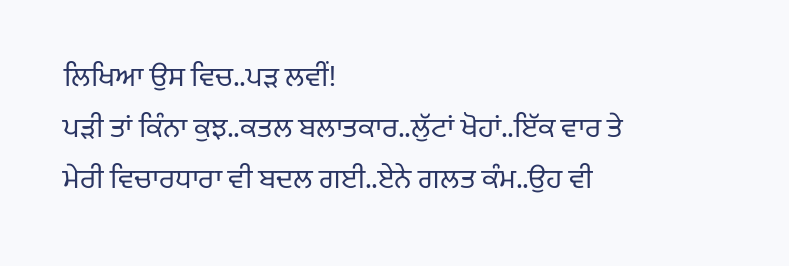ਲਿਖਿਆ ਉਸ ਵਿਚ..ਪੜ ਲਵੀਂ!
ਪੜੀ ਤਾਂ ਕਿੰਨਾ ਕੁਝ..ਕਤਲ ਬਲਾਤਕਾਰ..ਲੁੱਟਾਂ ਖੋਹਾਂ..ਇੱਕ ਵਾਰ ਤੇ ਮੇਰੀ ਵਿਚਾਰਧਾਰਾ ਵੀ ਬਦਲ ਗਈ..ਏਨੇ ਗਲਤ ਕੰਮ..ਉਹ ਵੀ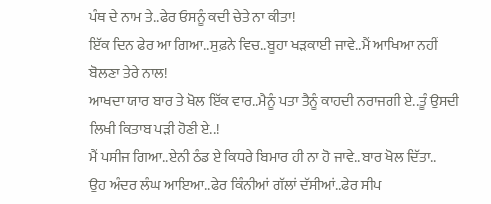ਪੰਥ ਦੇ ਨਾਮ ਤੇ..ਫੇਰ ਓਸਨੂੰ ਕਦੀ ਚੇਤੇ ਨਾ ਕੀਤਾ!
ਇੱਕ ਦਿਨ ਫੇਰ ਆ ਗਿਆ..ਸੁਫ਼ਨੇ ਵਿਚ..ਬੂਹਾ ਖੜਕਾਈ ਜਾਵੇ..ਮੈਂ ਆਖਿਆ ਨਹੀਂ ਬੋਲਣਾ ਤੇਰੇ ਨਾਲ!
ਆਖਦਾ ਯਾਰ ਬਾਰ ਤੇ ਖੋਲ ਇੱਕ ਵਾਰ..ਮੈਨੂੰ ਪਤਾ ਤੈਨੂੰ ਕਾਹਦੀ ਨਰਾਜਗੀ ਏ..ਤੂੰ ਉਸਦੀ ਲਿਖੀ ਕਿਤਾਬ ਪੜੀ ਹੋਣੀ ਏ..!
ਮੈਂ ਪਸੀਜ ਗਿਆ..ਏਨੀ ਠੰਡ ਏ ਕਿਧਰੇ ਬਿਮਾਰ ਹੀ ਨਾ ਹੋ ਜਾਵੇ..ਬਾਰ ਖੋਲ ਦਿੱਤਾ..
ਉਹ ਅੰਦਰ ਲੰਘ ਆਇਆ..ਫੇਰ ਕਿੰਨੀਆਂ ਗੱਲਾਂ ਦੱਸੀਆਂ..ਫੇਰ ਸੀਪ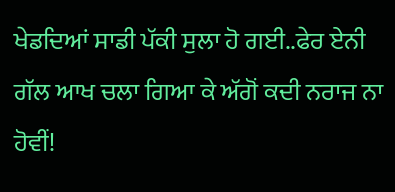ਖੇਡਦਿਆਂ ਸਾਡੀ ਪੱਕੀ ਸੁਲਾ ਹੋ ਗਈ..ਫੇਰ ਏਨੀ ਗੱਲ ਆਖ ਚਲਾ ਗਿਆ ਕੇ ਅੱਗੋਂ ਕਦੀ ਨਰਾਜ ਨਾ ਹੋਵੀਂ!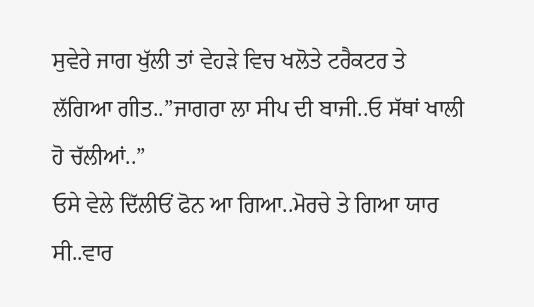ਸੁਵੇਰੇ ਜਾਗ ਖੁੱਲੀ ਤਾਂ ਵੇਹੜੇ ਵਿਚ ਖਲੋਤੇ ਟਰੈਕਟਰ ਤੇ ਲੱਗਿਆ ਗੀਤ..”ਜਾਗਰਾ ਲਾ ਸੀਪ ਦੀ ਬਾਜੀ..ਓ ਸੱਥਾਂ ਖਾਲੀ ਹੋ ਚੱਲੀਆਂ..”
ਓਸੇ ਵੇਲੇ ਦਿੱਲੀਓਂ ਫੋਨ ਆ ਗਿਆ..ਮੋਰਚੇ ਤੇ ਗਿਆ ਯਾਰ ਸੀ..ਵਾਰ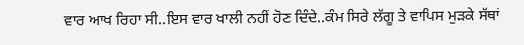ਵਾਰ ਆਖ ਰਿਹਾ ਸੀ..ਇਸ ਵਾਰ ਖਾਲੀ ਨਹੀਂ ਹੋਣ ਦਿੰਦੇ..ਕੰਮ ਸਿਰੇ ਲੱਗੂ ਤੇ ਵਾਪਿਸ ਮੁੜਕੇ ਸੱਥਾਂ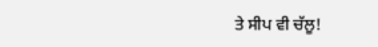ਤੇ ਸੀਪ ਵੀ ਚੱਲੂ!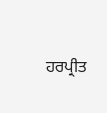ਹਰਪ੍ਰੀਤ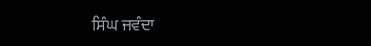ਸਿੰਘ ਜਵੰਦਾ